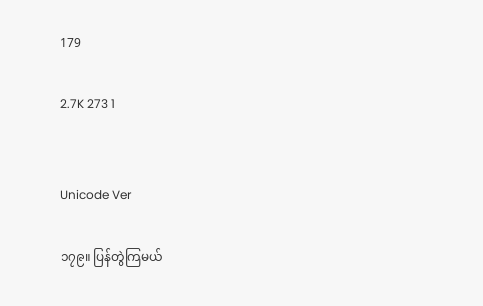179

2.7K 273 1


Unicode Ver

၁၇၉။ ပြန်တွဲကြမယ်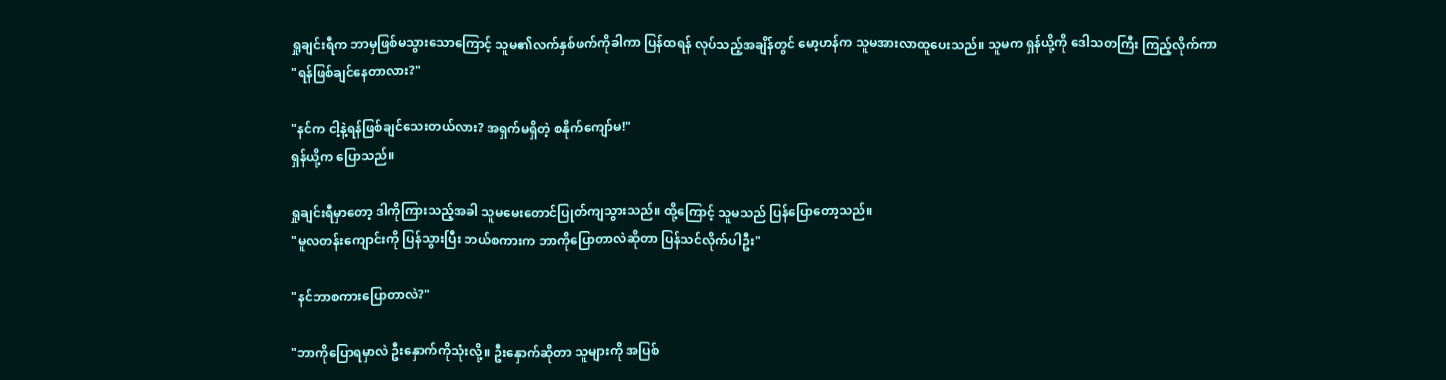ရှုချင်းရီက ဘာမှဖြစ်မသွားသောကြောင့် သူမ၏လက်နှစ်ဖက်ကိုခါကာ ပြန်ထရန် လုပ်သည့်အချိန်တွင် မော့ဟန်က သူမအားလာထူပေးသည်။ သူမက ရှန်ယို့ကို ဒေါသတကြီး ကြည့်လိုက်ကာ
"ရန်ဖြစ်ချင်နေတာလား?"

"နင်က ငါ့နဲ့ရန်ဖြစ်ချင်သေးတယ်လား? အရှက်မရှိတဲ့ စနိုက်ကျော်မ!"
ရှန်ယို့က ပြောသည်။

ရှုချင်းရီမှာတော့ ဒါကိုကြားသည့်အခါ သူမမေးတောင်ပြုတ်ကျသွားသည်။ ထို့ကြောင့် သူမသည် ပြန်ပြောတော့သည်။
"မူလတန်းကျောင်းကို ပြန်သွားပြီး ဘယ်စကားက ဘာကိုပြောတာလဲဆိုတာ ပြန်သင်လိုက်ပါဦး"

"နင်ဘာစကားပြောတာလဲ?"

"ဘာကိုပြောရမှာလဲ ဦးနှောက်ကိုသုံးလို့။ ဦးနှောက်ဆိုတာ သူများကို အပြစ်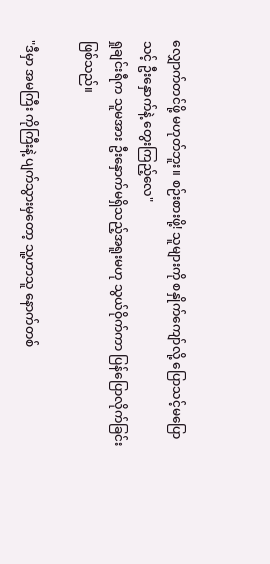လျှောက်တင်ဖို့ မဟုတ်ဘူး။ စဉ်းစားဖို့! သူများကို စနှိုက်ကျော်လို့ ပြောသင့်မပြောသင့် ဦးနှောက်နဲ့ တွေးကြည့်လေ"
ရှုချင်းရီက သူမအား ဦးနှောက်မရှိသည့်အရူးမဟု သွယ်ဝိုက်ကာ ပြန်ပြောလိုက်ခြင်း ဖြစ်သည်။

"ဒီမှာ အမကြီး ကိုကြီးနဲ့ ပျက်သွားမှတော့ သူ့ဟာသူ နောက်တစ်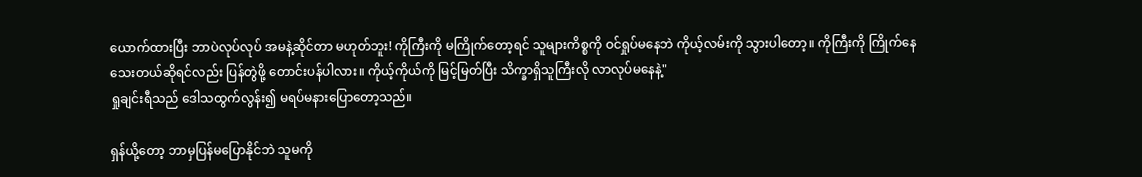ယောက်ထားပြီး ဘာပဲလုပ်လုပ် အမနဲ့ဆိုင်တာ မဟုတ်ဘူး! ကိုကြီးကို မကြိုက်တော့ရင် သူများကိစ္စကို ဝင်ရှုပ်မနေဘဲ ကိုယ့်လမ်းကို သွားပါတော့။ ကိုကြီးကို ကြိုက်နေသေးတယ်ဆိုရင်လည်း ပြန်တွဲဖို့ တောင်းပန်ပါလား။ ကိုယ့်ကိုယ်ကို မြင့်မြတ်ပြီး သိက္ခာရှိသူကြီးလို လာလုပ်မနေနဲ့"
ရှုချင်းရီသည် ဒေါသထွက်လွန်း၍ မရပ်မနားပြောတော့သည်။

ရှန်ယို့တော့ ဘာမှပြန်မပြောနိုင်ဘဲ သူမကို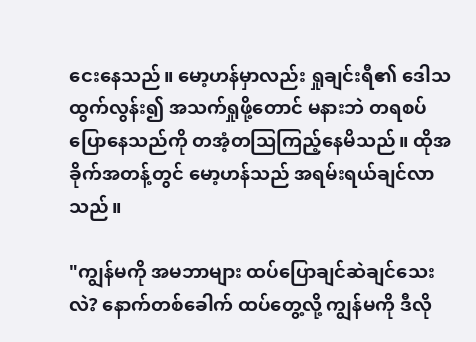ငေးနေသည်။ မော့ဟန်မှာလည်း ရှုချင်းရီ၏ ဒေါသထွက်လွန်း၍ အသက်ရှုဖို့တောင် မနားဘဲ တရစပ်ပြောနေသည်ကို တအံ့တသြကြည့်နေမိသည်။ ထိုအခိုက်အတန့်တွင် မော့ဟန်သည် အရမ်းရယ်ချင်လာသည်။

"ကျွန်မကို အမဘာများ ထပ်ပြောချင်ဆဲချင်သေးလဲ? နောက်တစ်ခေါက် ထပ်တွေ့လို့ ကျွန်မကို ဒီလို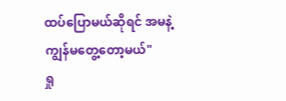ထပ်ပြောမယ်ဆိုရင် အမနဲ့ကျွန်မတွေ့တော့မယ်"
ရှု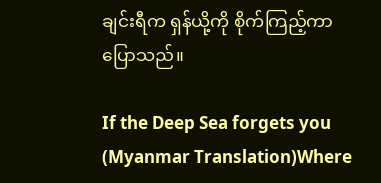ချင်းရီက ရှန်ယို့ကို စိုက်ကြည့်ကာ ပြောသည်။

If the Deep Sea forgets you (Myanmar Translation)Where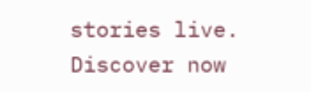stories live. Discover now